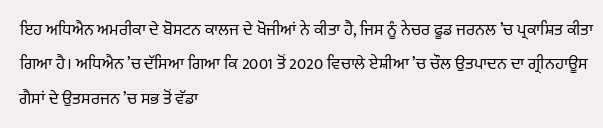ਇਹ ਅਧਿਐਨ ਅਮਰੀਕਾ ਦੇ ਬੋਸਟਨ ਕਾਲਜ ਦੇ ਖੋਜੀਆਂ ਨੇ ਕੀਤਾ ਹੈ, ਜਿਸ ਨੂੰ ਨੇਚਰ ਫੂਡ ਜਰਨਲ ’ਚ ਪ੍ਰਕਾਸ਼ਿਤ ਕੀਤਾ ਗਿਆ ਹੈ। ਅਧਿਐਨ ’ਚ ਦੱਸਿਆ ਗਿਆ ਕਿ 2001 ਤੋਂ 2020 ਵਿਚਾਲੇ ਏਸ਼ੀਆ ’ਚ ਚੌਲ ਉਤਪਾਦਨ ਦਾ ਗ੍ਰੀਨਹਾਊਸ ਗੈਸਾਂ ਦੇ ਉਤਸਰਜਨ ’ਚ ਸਭ ਤੋਂ ਵੱਡਾ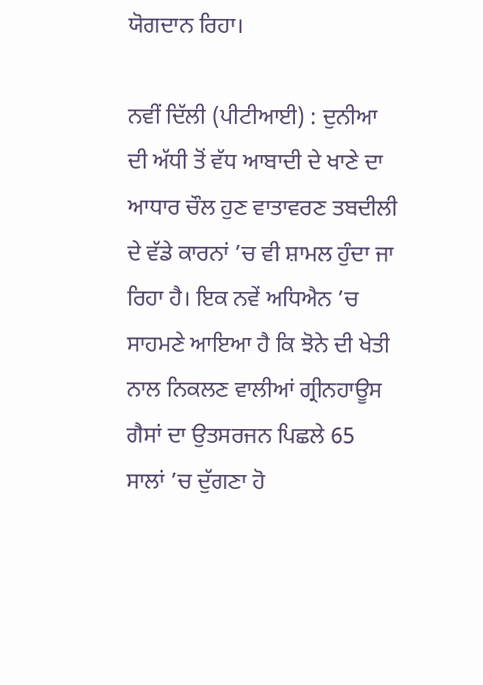ਯੋਗਦਾਨ ਰਿਹਾ।

ਨਵੀਂ ਦਿੱਲੀ (ਪੀਟੀਆਈ) : ਦੁਨੀਆ ਦੀ ਅੱਧੀ ਤੋਂ ਵੱਧ ਆਬਾਦੀ ਦੇ ਖਾਣੇ ਦਾ ਆਧਾਰ ਚੌਲ ਹੁਣ ਵਾਤਾਵਰਣ ਤਬਦੀਲੀ ਦੇ ਵੱਡੇ ਕਾਰਨਾਂ ’ਚ ਵੀ ਸ਼ਾਮਲ ਹੁੰਦਾ ਜਾ ਰਿਹਾ ਹੈ। ਇਕ ਨਵੇਂ ਅਧਿਐਨ ’ਚ ਸਾਹਮਣੇ ਆਇਆ ਹੈ ਕਿ ਝੋਨੇ ਦੀ ਖੇਤੀ ਨਾਲ ਨਿਕਲਣ ਵਾਲੀਆਂ ਗ੍ਰੀਨਹਾਊਸ ਗੈਸਾਂ ਦਾ ਉਤਸਰਜਨ ਪਿਛਲੇ 65 ਸਾਲਾਂ ’ਚ ਦੁੱਗਣਾ ਹੋ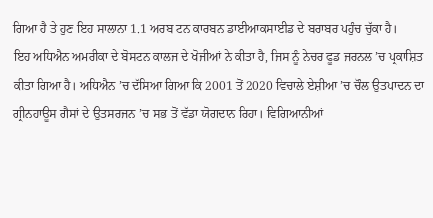ਗਿਆ ਹੈ ਤੇ ਹੁਣ ਇਹ ਸਾਲਾਨਾ 1.1 ਅਰਬ ਟਨ ਕਾਰਬਨ ਡਾਈਆਕਸਾਈਡ ਦੇ ਬਰਾਬਰ ਪਹੁੰਚ ਚੁੱਕਾ ਹੈ।
ਇਹ ਅਧਿਐਨ ਅਮਰੀਕਾ ਦੇ ਬੋਸਟਨ ਕਾਲਜ ਦੇ ਖੋਜੀਆਂ ਨੇ ਕੀਤਾ ਹੈ, ਜਿਸ ਨੂੰ ਨੇਚਰ ਫੂਡ ਜਰਨਲ ’ਚ ਪ੍ਰਕਾਸ਼ਿਤ ਕੀਤਾ ਗਿਆ ਹੈ। ਅਧਿਐਨ ’ਚ ਦੱਸਿਆ ਗਿਆ ਕਿ 2001 ਤੋਂ 2020 ਵਿਚਾਲੇ ਏਸ਼ੀਆ ’ਚ ਚੌਲ ਉਤਪਾਦਨ ਦਾ ਗ੍ਰੀਨਹਾਊਸ ਗੈਸਾਂ ਦੇ ਉਤਸਰਜਨ ’ਚ ਸਭ ਤੋਂ ਵੱਡਾ ਯੋਗਦਾਨ ਰਿਹਾ। ਵਿਗਿਆਨੀਆਂ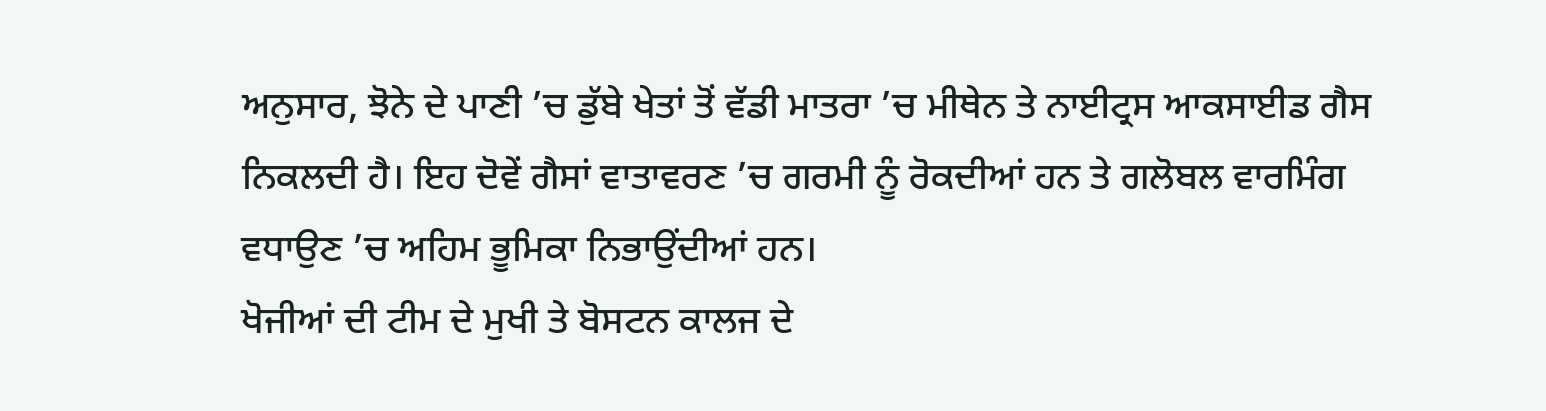ਅਨੁਸਾਰ, ਝੋਨੇ ਦੇ ਪਾਣੀ ’ਚ ਡੁੱਬੇ ਖੇਤਾਂ ਤੋਂ ਵੱਡੀ ਮਾਤਰਾ ’ਚ ਮੀਥੇਨ ਤੇ ਨਾਈਟ੍ਰਸ ਆਕਸਾਈਡ ਗੈਸ ਨਿਕਲਦੀ ਹੈ। ਇਹ ਦੋਵੇਂ ਗੈਸਾਂ ਵਾਤਾਵਰਣ ’ਚ ਗਰਮੀ ਨੂੰ ਰੋਕਦੀਆਂ ਹਨ ਤੇ ਗਲੋਬਲ ਵਾਰਮਿੰਗ ਵਧਾਉਣ ’ਚ ਅਹਿਮ ਭੂਮਿਕਾ ਨਿਭਾਉਂਦੀਆਂ ਹਨ।
ਖੋਜੀਆਂ ਦੀ ਟੀਮ ਦੇ ਮੁਖੀ ਤੇ ਬੋਸਟਨ ਕਾਲਜ ਦੇ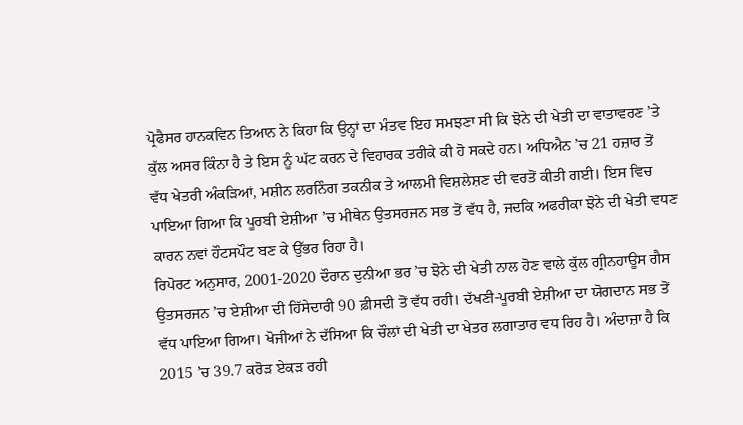ਪ੍ਰੋਫੈਸਰ ਹਾਨਕਵਿਨ ਤਿਆਨ ਨੇ ਕਿਹਾ ਕਿ ਉਨ੍ਹਾਂ ਦਾ ਮੰਤਵ ਇਹ ਸਮਝਣਾ ਸੀ ਕਿ ਝੋਨੇ ਦੀ ਖੇਤੀ ਦਾ ਵਾਤਾਵਰਣ ’ਤੇ ਕੁੱਲ ਅਸਰ ਕਿੰਨਾ ਹੈ ਤੇ ਇਸ ਨੂੰ ਘੱਟ ਕਰਨ ਦੇ ਵਿਹਾਰਕ ਤਰੀਕੇ ਕੀ ਹੋ ਸਕਦੇ ਹਨ। ਅਧਿਐਨ ’ਚ 21 ਹਜ਼ਾਰ ਤੋਂ ਵੱਧ ਖੇਤਰੀ ਅੰਕੜਿਆਂ, ਮਸ਼ੀਨ ਲਰਨਿੰਗ ਤਕਨੀਕ ਤੇ ਆਲਮੀ ਵਿਸ਼ਲੇਸ਼ਣ ਦੀ ਵਰਤੋਂ ਕੀਤੀ ਗਈ। ਇਸ ਵਿਚ ਪਾਇਆ ਗਿਆ ਕਿ ਪੂਰਬੀ ਏਸ਼ੀਆ ’ਚ ਮੀਥੇਨ ਉਤਸਰਜਨ ਸਭ ਤੋਂ ਵੱਧ ਹੈ, ਜਦਕਿ ਅਫਰੀਕਾ ਝੋਨੇ ਦੀ ਖੇਤੀ ਵਧਣ ਕਾਰਨ ਨਵਾਂ ਹੌਟਸਪੌਟ ਬਣ ਕੇ ਉੱਭਰ ਰਿਹਾ ਹੈ।
ਰਿਪੋਰਟ ਅਨੁਸਾਰ, 2001-2020 ਦੌਰਾਨ ਦੁਨੀਆ ਭਰ ’ਚ ਝੋਨੇ ਦੀ ਖੇਤੀ ਨਾਲ ਹੋਣ ਵਾਲੇ ਕੁੱਲ ਗ੍ਰੀਨਹਾਊਸ ਗੈਸ ਉਤਸਰਜਨ ’ਚ ਏਸ਼ੀਆ ਦੀ ਹਿੱਸੇਦਾਰੀ 90 ਫ਼ੀਸਦੀ ਤੋਂ ਵੱਧ ਰਹੀ। ਦੱਖਣੀ-ਪੂਰਬੀ ਏਸ਼ੀਆ ਦਾ ਯੋਗਦਾਨ ਸਭ ਤੋਂ ਵੱਧ ਪਾਇਆ ਗਿਆ। ਖੋਜੀਆਂ ਨੇ ਦੱਸਿਆ ਕਿ ਚੌਲਾਂ ਦੀ ਖੇਤੀ ਦਾ ਖੇਤਰ ਲਗਾਤਾਰ ਵਧ ਰਿਹ ਹੈ। ਅੰਦਾਜ਼ਾ ਹੈ ਕਿ 2015 ’ਚ 39.7 ਕਰੋੜ ਏਕੜ ਰਹੀ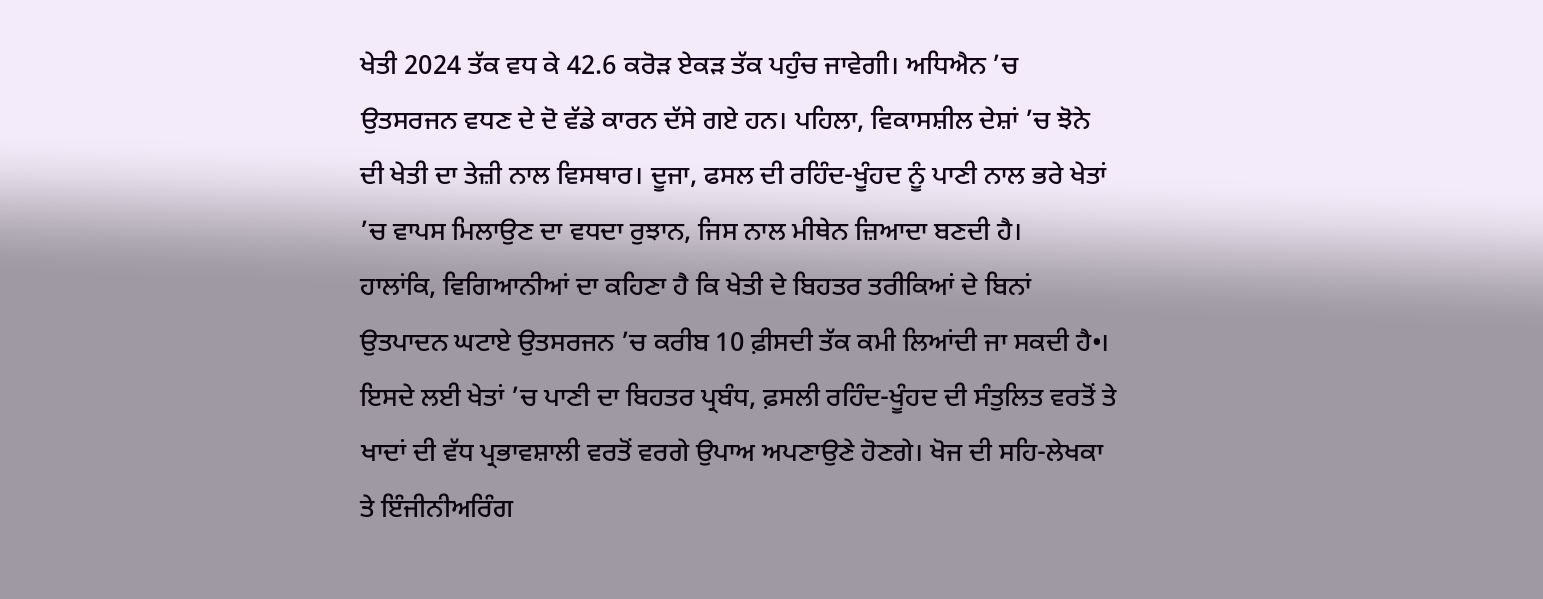ਖੇਤੀ 2024 ਤੱਕ ਵਧ ਕੇ 42.6 ਕਰੋੜ ਏਕੜ ਤੱਕ ਪਹੁੰਚ ਜਾਵੇਗੀ। ਅਧਿਐਨ ’ਚ ਉਤਸਰਜਨ ਵਧਣ ਦੇ ਦੋ ਵੱਡੇ ਕਾਰਨ ਦੱਸੇ ਗਏ ਹਨ। ਪਹਿਲਾ, ਵਿਕਾਸਸ਼ੀਲ ਦੇਸ਼ਾਂ ’ਚ ਝੋਨੇ ਦੀ ਖੇਤੀ ਦਾ ਤੇਜ਼ੀ ਨਾਲ ਵਿਸਥਾਰ। ਦੂਜਾ, ਫਸਲ ਦੀ ਰਹਿੰਦ-ਖੂੰਹਦ ਨੂੰ ਪਾਣੀ ਨਾਲ ਭਰੇ ਖੇਤਾਂ ’ਚ ਵਾਪਸ ਮਿਲਾਉਣ ਦਾ ਵਧਦਾ ਰੁਝਾਨ, ਜਿਸ ਨਾਲ ਮੀਥੇਨ ਜ਼ਿਆਦਾ ਬਣਦੀ ਹੈ।
ਹਾਲਾਂਕਿ, ਵਿਗਿਆਨੀਆਂ ਦਾ ਕਹਿਣਾ ਹੈ ਕਿ ਖੇਤੀ ਦੇ ਬਿਹਤਰ ਤਰੀਕਿਆਂ ਦੇ ਬਿਨਾਂ ਉਤਪਾਦਨ ਘਟਾਏ ਉਤਸਰਜਨ ’ਚ ਕਰੀਬ 10 ਫ਼ੀਸਦੀ ਤੱਕ ਕਮੀ ਲਿਆਂਦੀ ਜਾ ਸਕਦੀ ਹੈ•। ਇਸਦੇ ਲਈ ਖੇਤਾਂ ’ਚ ਪਾਣੀ ਦਾ ਬਿਹਤਰ ਪ੍ਰਬੰਧ, ਫ਼ਸਲੀ ਰਹਿੰਦ-ਖੂੰਹਦ ਦੀ ਸੰਤੁਲਿਤ ਵਰਤੋਂ ਤੇ ਖਾਦਾਂ ਦੀ ਵੱਧ ਪ੍ਰਭਾਵਸ਼ਾਲੀ ਵਰਤੋਂ ਵਰਗੇ ਉਪਾਅ ਅਪਣਾਉਣੇ ਹੋਣਗੇ। ਖੋਜ ਦੀ ਸਹਿ-ਲੇਖਕਾ ਤੇ ਇੰਜੀਨੀਅਰਿੰਗ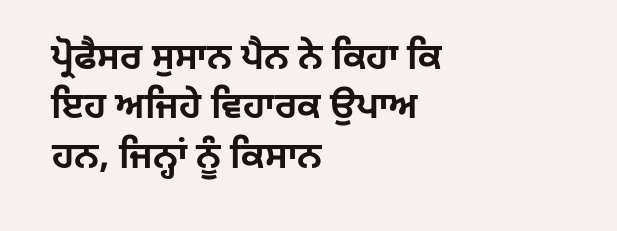ਪ੍ਰੋਫੈਸਰ ਸੁਸਾਨ ਪੈਨ ਨੇ ਕਿਹਾ ਕਿ ਇਹ ਅਜਿਹੇ ਵਿਹਾਰਕ ਉਪਾਅ ਹਨ, ਜਿਨ੍ਹਾਂ ਨੂੰ ਕਿਸਾਨ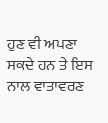ਹੁਣ ਵੀ ਅਪਣਾ ਸਕਦੇ ਹਨ ਤੇ ਇਸ ਨਾਲ ਵਾਤਾਵਰਣ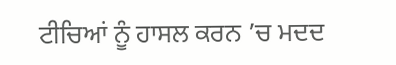ਟੀਚਿਆਂ ਨੂੰ ਹਾਸਲ ਕਰਨ ’ਚ ਮਦਦ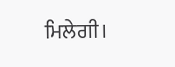ਮਿਲੇਗੀ।